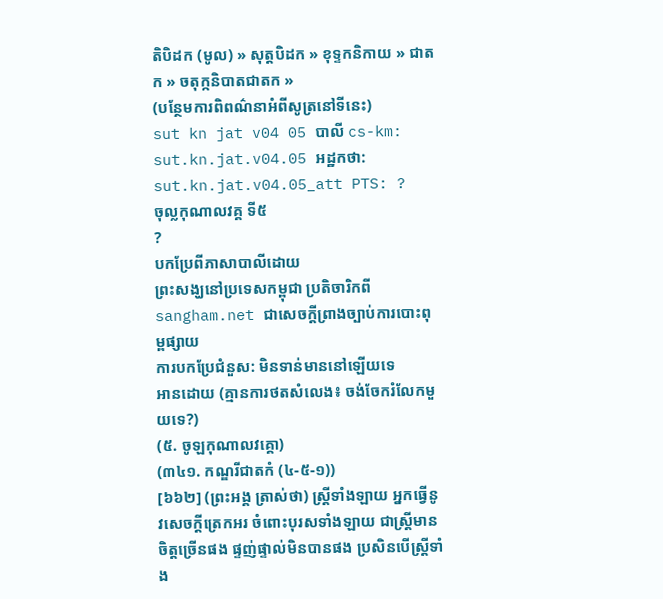តិបិដក (មូល) » សុត្តបិដក » ខុទ្ទកនិកាយ » ជាតក » ចតុក្កនិបាតជាតក »
(បន្ថែមការពិពណ៌នាអំពីសូត្រនៅទីនេះ)
sut kn jat v04 05 បាលី cs-km: sut.kn.jat.v04.05 អដ្ឋកថា: sut.kn.jat.v04.05_att PTS: ?
ចុល្លកុណាលវគ្គ ទី៥
?
បកប្រែពីភាសាបាលីដោយ
ព្រះសង្ឃនៅប្រទេសកម្ពុជា ប្រតិចារិកពី sangham.net ជាសេចក្តីព្រាងច្បាប់ការបោះពុម្ពផ្សាយ
ការបកប្រែជំនួស: មិនទាន់មាននៅឡើយទេ
អានដោយ (គ្មានការថតសំលេង៖ ចង់ចែករំលែកមួយទេ?)
(៥. ចូឡកុណាលវគ្គោ)
(៣៤១. កណ្ឌរីជាតកំ (៤-៥-១))
[៦៦២] (ព្រះអង្គ ត្រាស់ថា) ស្ត្រីទាំងឡាយ អ្នកធ្វើនូវសេចក្ដីត្រេកអរ ចំពោះបុរសទាំងឡាយ ជាស្ត្រីមានចិត្តច្រើនផង ផ្ទញ់ផ្ទាល់មិនបានផង ប្រសិនបើស្រ្តីទាំង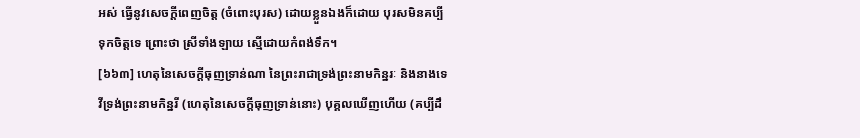អស់ ធ្វើនូវសេចក្ដីពេញចិត្ត (ចំពោះបុរស) ដោយខ្លួនឯងក៏ដោយ បុរសមិនគប្បីទុកចិត្តទេ ព្រោះថា ស្រីទាំងឡាយ ស្មើដោយកំពង់ទឹក។
[៦៦៣] ហេតុនៃសេចក្ដីធុញទ្រាន់ណា នៃព្រះរាជាទ្រង់ព្រះនាមកិន្នរៈ និងនាងទេវីទ្រង់ព្រះនាមកិន្នរី (ហេតុនៃសេចក្ដីធុញទ្រាន់នោះ) បុគ្គលឃើញហើយ (គប្បីដឹ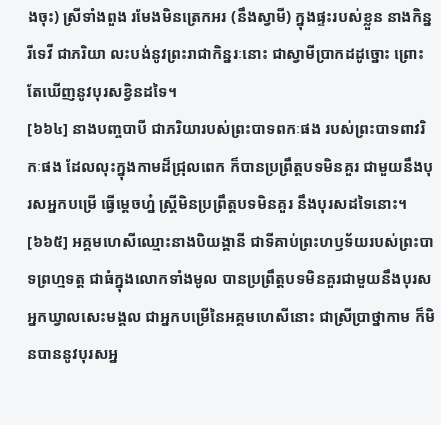ងចុះ) ស្រីទាំងពួង រមែងមិនត្រេកអរ (នឹងស្វាមី) ក្នុងផ្ទះរបស់ខ្លួន នាងកិន្នរីទេវី ជាភរិយា លះបង់នូវព្រះរាជាកិន្នរៈនោះ ជាស្វាមីប្រាកដដូច្នោះ ព្រោះតែឃើញនូវបុរសខ្វិនដទៃ។
[៦៦៤] នាងបញ្ចបាបី ជាភរិយារបស់ព្រះបាទពកៈផង របស់ព្រះបាទពាវរិកៈផង ដែលលុះក្នុងកាមដ៏ជ្រុលពេក ក៏បានប្រព្រឹត្តបទមិនគួរ ជាមួយនឹងបុរសអ្នកបម្រើ ធ្វើម្ដេចហ្ន៎ ស្រ្ដីមិនប្រព្រឹត្តបទមិនគួរ នឹងបុរសដទៃនោះ។
[៦៦៥] អគ្គមហេសីឈ្មោះនាងបិយង្គានី ជាទីគាប់ព្រះហឫទ័យរបស់ព្រះបាទព្រហ្មទត្ត ជាធំក្នុងលោកទាំងមូល បានប្រព្រឹត្តបទមិនគួរជាមួយនឹងបុរសអ្នកឃ្វាលសេះមង្គល ជាអ្នកបម្រើនៃអគ្គមហេសីនោះ ជាស្រីប្រាថ្នាកាម ក៏មិនបាននូវបុរសអ្ន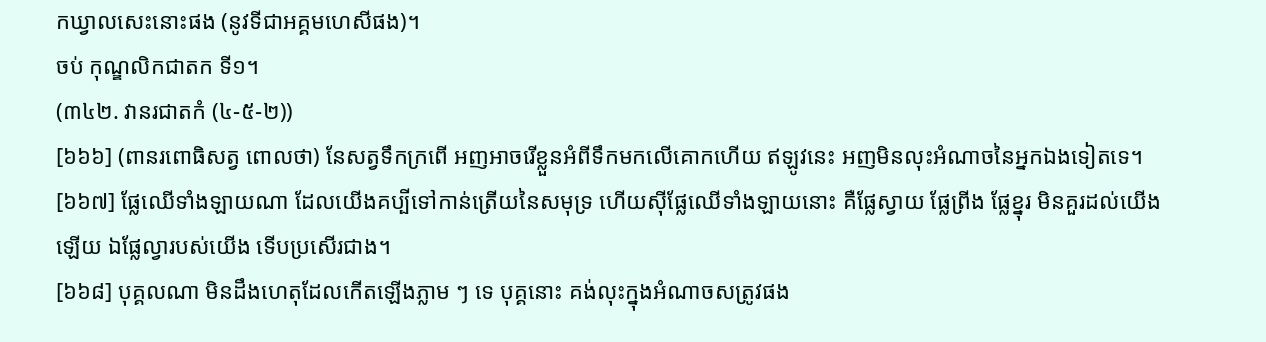កឃ្វាលសេះនោះផង (នូវទីជាអគ្គមហេសីផង)។
ចប់ កុណ្ឌលិកជាតក ទី១។
(៣៤២. វានរជាតកំ (៤-៥-២))
[៦៦៦] (ពានរពោធិសត្វ ពោលថា) នែសត្វទឹកក្រពើ អញអាចរើខ្លួនអំពីទឹកមកលើគោកហើយ ឥឡូវនេះ អញមិនលុះអំណាចនៃអ្នកឯងទៀតទេ។
[៦៦៧] ផ្លែឈើទាំងឡាយណា ដែលយើងគប្បីទៅកាន់ត្រើយនៃសមុទ្រ ហើយស៊ីផ្លែឈើទាំងឡាយនោះ គឺផ្លែស្វាយ ផ្លែព្រីង ផ្លែខ្នុរ មិនគួរដល់យើងឡើយ ឯផ្លែល្វារបស់យើង ទើបប្រសើរជាង។
[៦៦៨] បុគ្គលណា មិនដឹងហេតុដែលកើតឡើងភ្លាម ៗ ទេ បុគ្គនោះ គង់លុះក្នុងអំណាចសត្រូវផង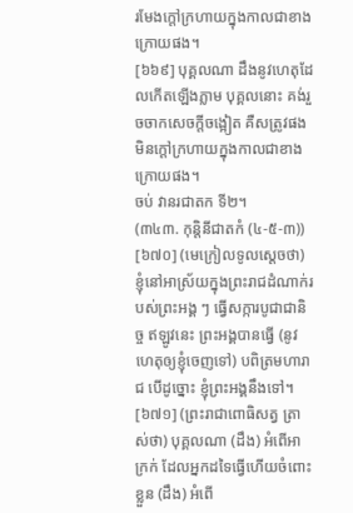រមែងក្ដៅក្រហាយក្នុងកាលជាខាងក្រោយផង។
[៦៦៩] បុគ្គលណា ដឹងនូវហេតុដែលកើតឡើងភ្លាម បុគ្គលនោះ គង់រួចចាកសេចក្ដីចង្អៀត គឺសត្រូវផង មិនក្ដៅក្រហាយក្នុងកាលជាខាងក្រោយផង។
ចប់ វានរជាតក ទី២។
(៣៤៣. កុន្តិនីជាតកំ (៤-៥-៣))
[៦៧០] (មេក្រៀលទូលស្ដេចថា) ខ្ញុំនៅអាស្រ័យក្នុងព្រះរាជដំណាក់របស់ព្រះអង្គ ៗ ធ្វើសក្ការបូជាជានិច្ច ឥឡូវនេះ ព្រះអង្គបានធ្វើ (នូវហេតុឲ្យខ្ញុំចេញទៅ) បពិត្រមហារាជ បើដូច្នោះ ខ្ញុំព្រះអង្គនឹងទៅ។
[៦៧១] (ព្រះរាជាពោធិសត្វ ត្រាស់ថា) បុគ្គលណា (ដឹង) អំពើអាក្រក់ ដែលអ្នកដទៃធ្វើហើយចំពោះខ្លួន (ដឹង) អំពើ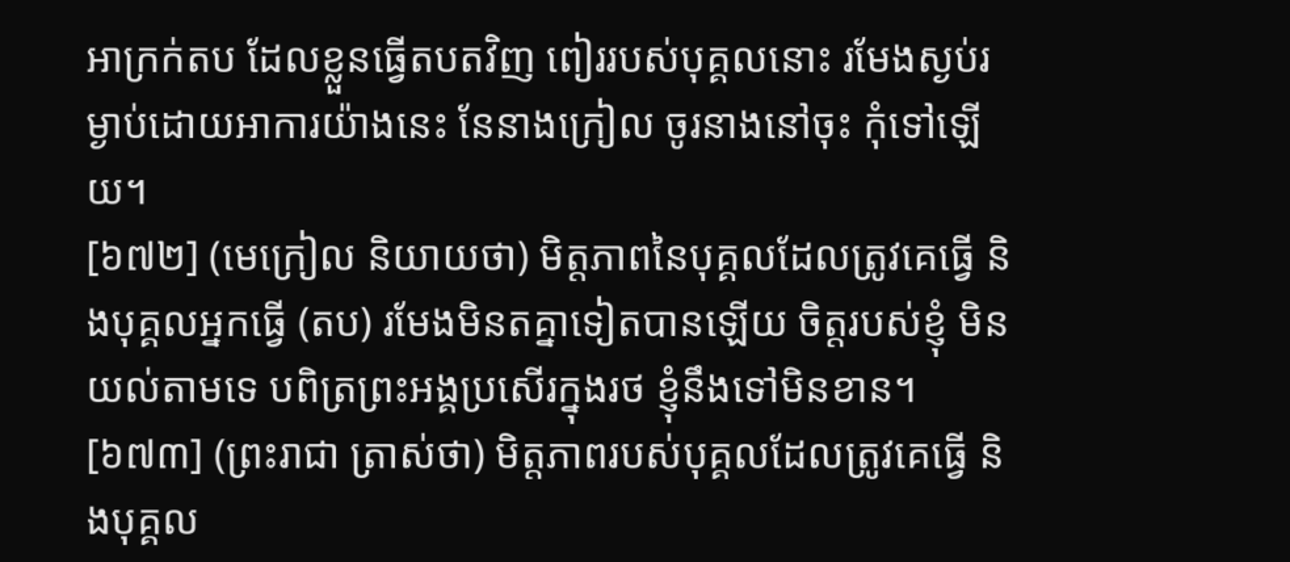អាក្រក់តប ដែលខ្លួនធ្វើតបតវិញ ពៀររបស់បុគ្គលនោះ រមែងស្ងប់រម្ងាប់ដោយអាការយ៉ាងនេះ នែនាងក្រៀល ចូរនាងនៅចុះ កុំទៅឡើយ។
[៦៧២] (មេក្រៀល និយាយថា) មិត្តភាពនៃបុគ្គលដែលត្រូវគេធ្វើ និងបុគ្គលអ្នកធ្វើ (តប) រមែងមិនតគ្នាទៀតបានឡើយ ចិត្តរបស់ខ្ញុំ មិនយល់តាមទេ បពិត្រព្រះអង្គប្រសើរក្នុងរថ ខ្ញុំនឹងទៅមិនខាន។
[៦៧៣] (ព្រះរាជា ត្រាស់ថា) មិត្តភាពរបស់បុគ្គលដែលត្រូវគេធ្វើ និងបុគ្គល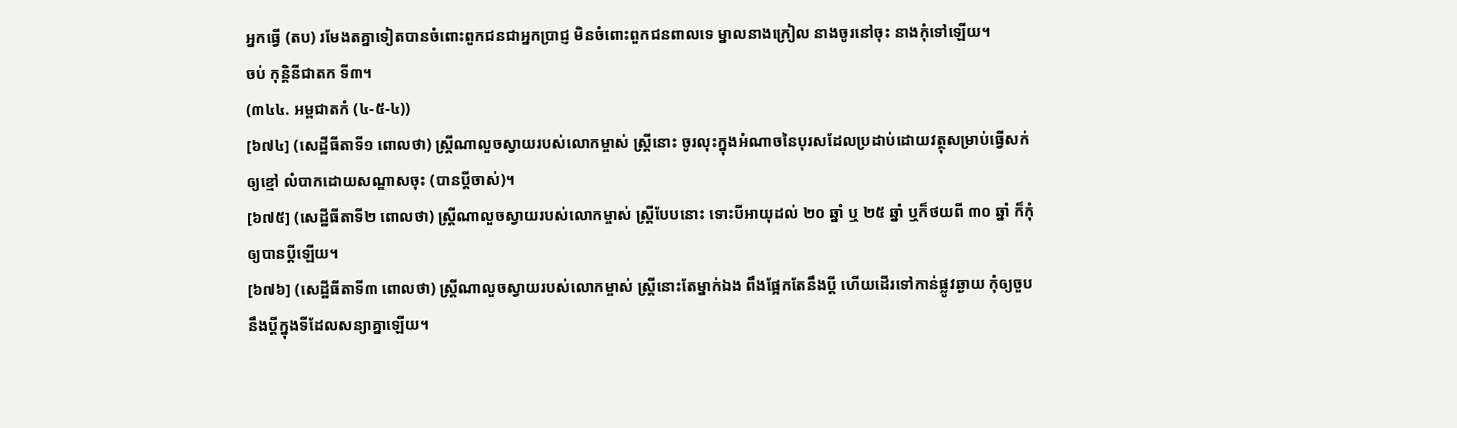អ្នកធ្វើ (តប) រមែងតគ្នាទៀតបានចំពោះពួកជនជាអ្នកប្រាជ្ញ មិនចំពោះពួកជនពាលទេ ម្នាលនាងក្រៀល នាងចូរនៅចុះ នាងកុំទៅឡើយ។
ចប់ កុន្តិនីជាតក ទី៣។
(៣៤៤. អម្ពជាតកំ (៤-៥-៤))
[៦៧៤] (សេដ្ឋីធីតាទី១ ពោលថា) ស្ត្រីណាលួចស្វាយរបស់លោកម្ចាស់ ស្ត្រីនោះ ចូរលុះក្នុងអំណាចនៃបុរសដែលប្រដាប់ដោយវត្ថុសម្រាប់ធ្វើសក់ឲ្យខ្មៅ លំបាកដោយសណ្ឌាសចុះ (បានប្ដីចាស់)។
[៦៧៥] (សេដ្ឋីធីតាទី២ ពោលថា) ស្ត្រីណាលួចស្វាយរបស់លោកម្ចាស់ ស្ត្រីបែបនោះ ទោះបីអាយុដល់ ២០ ឆ្នាំ ឬ ២៥ ឆ្នាំ ឬក៏ថយពី ៣០ ឆ្នាំ ក៏កុំឲ្យបានប្ដីឡើយ។
[៦៧៦] (សេដ្ឋីធីតាទី៣ ពោលថា) ស្ត្រីណាលួចស្វាយរបស់លោកម្ចាស់ ស្ត្រីនោះតែម្នាក់ឯង ពឹងផ្អែកតែនឹងប្ដី ហើយដើរទៅកាន់ផ្លូវឆ្ងាយ កុំឲ្យចួបនឹងប្ដីក្នុងទីដែលសន្យាគ្នាឡើយ។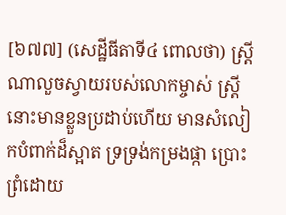[៦៧៧] (សេដ្ឋីធីតាទី៤ ពោលថា) ស្ត្រីណាលួចស្វាយរបស់លោកម្ចាស់ ស្ត្រីនោះមានខ្លួនប្រដាប់ហើយ មានសំលៀកបំពាក់ដ៏ស្អាត ទ្រទ្រង់កម្រងផ្កា ប្រោះព្រំដោយ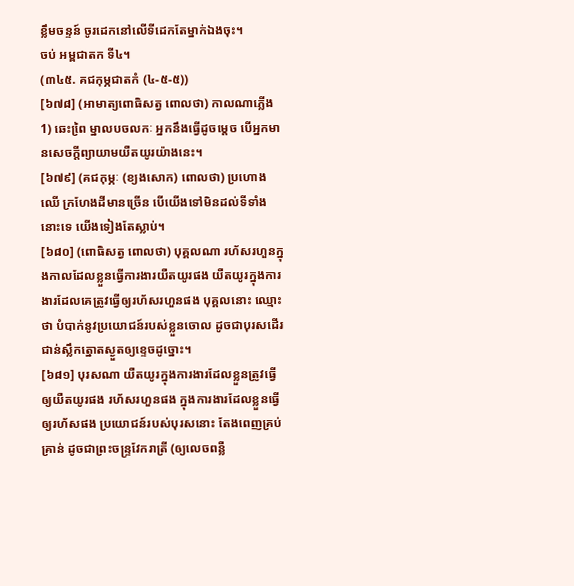ខ្លឹមចន្ទន៍ ចូរដេកនៅលើទីដេកតែម្នាក់ឯងចុះ។
ចប់ អម្ពជាតក ទី៤។
(៣៤៥. គជកុម្ភជាតកំ (៤-៥-៥))
[៦៧៨] (អាមាត្យពោធិសត្វ ពោលថា) កាលណាភ្លើង 1) ឆេះពៃ្រ ម្នាលបចលកៈ អ្នកនឹងធ្វើដូចម្ដេច បើអ្នកមានសេចក្ដីព្យាយាមយឺតយូរយ៉ាងនេះ។
[៦៧៩] (គជកុម្ភៈ (ខ្យងសោក) ពោលថា) ប្រហោងឈើ ក្រហែងដីមានច្រើន បើយើងទៅមិនដល់ទីទាំងនោះទេ យើងទៀងតែស្លាប់។
[៦៨០] (ពោធិសត្វ ពោលថា) បុគ្គលណា រហ័សរហួនក្នុងកាលដែលខ្លួនធ្វើការងារយឺតយូរផង យឺតយូរក្នុងការងារដែលគេត្រូវធ្វើឲ្យរហ័សរហួនផង បុគ្គលនោះ ឈ្មោះថា បំបាក់នូវប្រយោជន៍របស់ខ្លួនចោល ដូចជាបុរសដើរជាន់ស្លឹកត្នោតស្ងួតឲ្យខ្ទេចដូច្នោះ។
[៦៨១] បុរសណា យឺតយូរក្នុងការងារដែលខ្លួនត្រូវធ្វើឲ្យយឺតយូរផង រហ័សរហួនផង ក្នុងការងារដែលខ្លួនធ្វើឲ្យរហ័សផង ប្រយោជន៍របស់បុរសនោះ តែងពេញគ្រប់គ្រាន់ ដូចជាព្រះចន្ទ្រវែករាត្រី (ឲ្យលេចពន្លឺ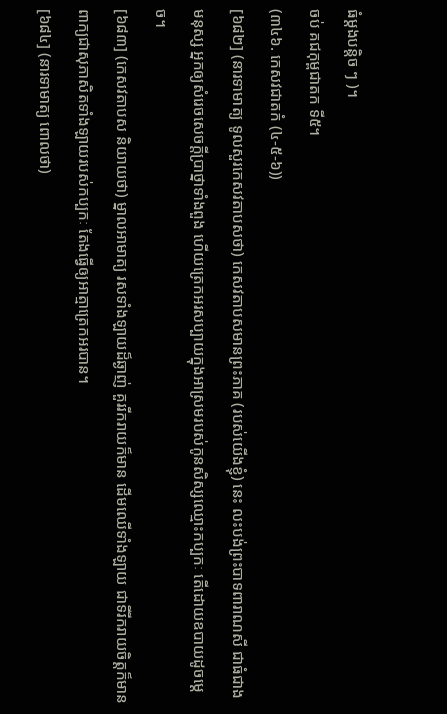ធំម្ដងបន្តិច ៗ )។
ចប់ គជកុម្ពជាតក ទី៥។
(៣៤៦. កេសវជាតកំ (៤-៥-៦))
[៦៨២] (នារទាមាត្យ ទូលសួរកេសវតាបសថា) កេសវតាបសមានព្រះភាគ (របស់យើងខ្ញុំ) នេះ លះបង់ព្រះបាទពារាណសី ជាធំជាងមនុស្ស អ្នកឲ្យសំរេចសេចក្ដីប្រាថ្នាទាំងពួង ហើយត្រេកអរសប្បាយក្នុងអាស្រមរបស់កូនសិស្សឈ្មោះកប្បកៈ តើដោយឧបាយដូចម្ដេច។
[៦៨៣] (កេសវតាបស និយាយថា) ម្នាលអាមាត្យ រសទាំងឡាយដ៏ឆ្ងាញ់ គួររីករាយក៏មាន ដើមឈើទាំងឡាយ ជាទីរីករាយចិត្តក៏មាន ពាក្យជាសុភាសិតទាំងឡាយរបស់កប្បកៈ តែងធ្វើឲ្យអាត្មាត្រេកអរបាន។
[៦៨៤] (នារទាមាត្យ ពោលថា)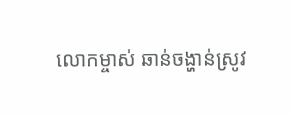លោកម្ចាស់ ឆាន់ចង្ហាន់ស្រូវ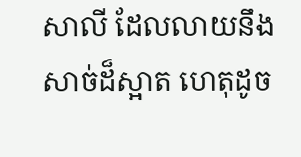សាលី ដែលលាយនឹងសាច់ដ៏ស្អាត ហេតុដូច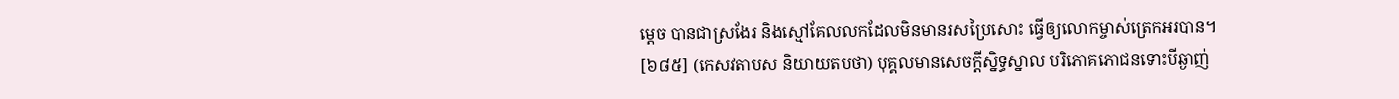ម្ដេច បានជាស្រងែរ និងស្មៅគែលលកដែលមិនមានរសប្រៃសោះ ធ្វើឲ្យលោកម្ចាស់ត្រេកអរបាន។
[៦៨៥] (កេសវតាបស និយាយតបថា) បុគ្គលមានសេចក្ដីស្និទ្ធស្នាល បរិភោគភោជនទោះបីឆ្ងាញ់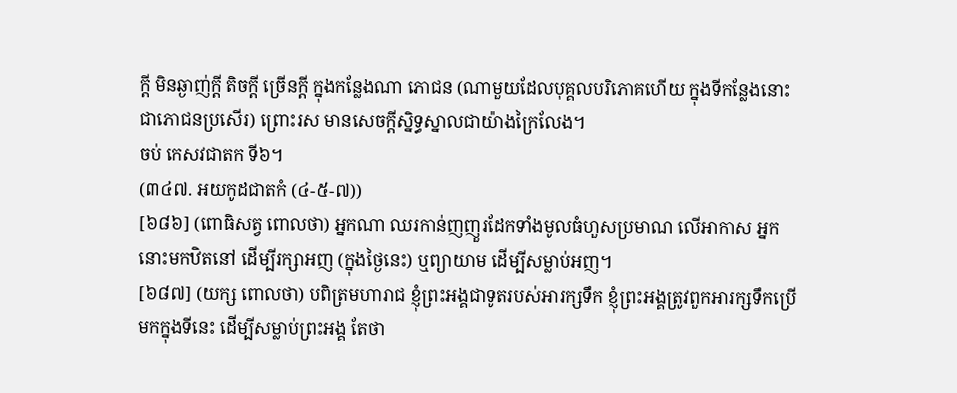ក្ដី មិនឆ្ងាញ់ក្ដី តិចក្ដី ច្រើនក្ដី ក្នុងកន្លែងណា ភោជន (ណាមួយដែលបុគ្គលបរិភោគហើយ ក្នុងទីកន្លែងនោះ ជាភោជនប្រសើរ) ព្រោះរស មានសេចក្ដីស្និទ្ធស្នាលជាយ៉ាងក្រៃលែង។
ចប់ កេសវជាតក ទី៦។
(៣៤៧. អយកូដជាតកំ (៤-៥-៧))
[៦៨៦] (ពោធិសត្វ ពោលថា) អ្នកណា ឈរកាន់ញញួរដែកទាំងមូលធំហួសប្រមាណ លើអាកាស អ្នកនោះមកឋិតនៅ ដើម្បីរក្សាអញ (ក្នុងថ្ងៃនេះ) ឬព្យាយាម ដើម្បីសម្លាប់អញ។
[៦៨៧] (យក្ស ពោលថា) បពិត្រមហារាជ ខ្ញុំព្រះអង្គជាទូតរបស់អារក្សទឹក ខ្ញុំព្រះអង្គត្រូវពួកអារក្សទឹកប្រើមកក្នុងទីនេះ ដើម្បីសម្លាប់ព្រះអង្គ តែថា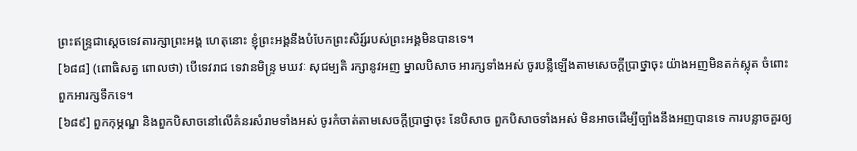ព្រះឥន្ទ្រជាស្ដេចទេវតារក្សាព្រះអង្គ ហេតុនោះ ខ្ញុំព្រះអង្គនឹងបំបែកព្រះសិរ្ស៍របស់ព្រះអង្គមិនបានទេ។
[៦៨៨] (ពោធិសត្វ ពោលថា) បើទេវរាជ ទេវានមិន្រ្ទ មឃវៈ សុជម្បតិ រក្សានូវអញ ម្នាលបិសាច អារក្សទាំងអស់ ចូរបន្លឺឡើងតាមសេចក្ដីប្រាថ្នាចុះ យ៉ាងអញមិនតក់ស្លុត ចំពោះពួកអារក្សទឹកទេ។
[៦៨៩] ពួកកុម្ភណ្ឌ និងពួកបិសាចនៅលើគំនរសំរាមទាំងអស់ ចូរកំចាត់តាមសេចក្ដីប្រាថ្នាចុះ នែបិសាច ពួកបិសាចទាំងអស់ មិនអាចដើម្បីច្បាំងនឹងអញបានទេ ការបន្លាចគួរឲ្យ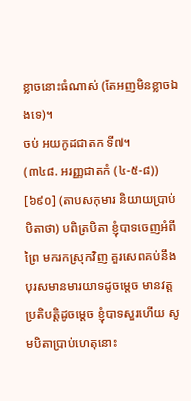ខ្លាចនោះធំណាស់ (តែអញមិនខ្លាចឯងទេ)។
ចប់ អយកូដជាតក ទី៧។
(៣៤៨. អរញ្ញជាតកំ (៤-៥-៨))
[៦៩០] (តាបសកុមារ និយាយប្រាប់បិតាថា) បពិត្របិតា ខ្ញុំបាទចេញអំពីព្រៃ មករកស្រុកវិញ គួរសេពគប់នឹងបុរសមានមារយាទដូចម្ដេច មានវត្តប្រតិបត្តិដូចម្ដេច ខ្ញុំបាទសួរហើយ សូមបិតាប្រាប់ហេតុនោះ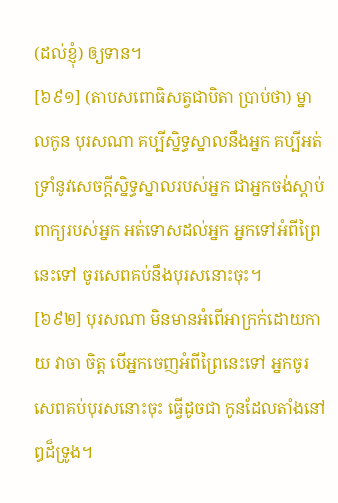(ដល់ខ្ញុំ) ឲ្យទាន។
[៦៩១] (តាបសពោធិសត្វជាបិតា ប្រាប់ថា) ម្នាលកូន បុរសណា គប្បីស្និទ្ធស្នាលនឹងអ្នក គប្បីអត់ទ្រាំនូវសេចក្ដីស្និទ្ធស្នាលរបស់អ្នក ជាអ្នកចង់ស្ដាប់ពាក្យរបស់អ្នក អត់ទោសដល់អ្នក អ្នកទៅអំពីព្រៃនេះទៅ ចូរសេពគប់នឹងបុរសនោះចុះ។
[៦៩២] បុរសណា មិនមានអំពើអាក្រក់ដោយកាយ វាចា ចិត្ត បើអ្នកចេញអំពីព្រៃនេះទៅ អ្នកចូរសេពគប់បុរសនោះចុះ ធ្វើដូចជា កូនដែលតាំងនៅឰដ៏ទ្រូង។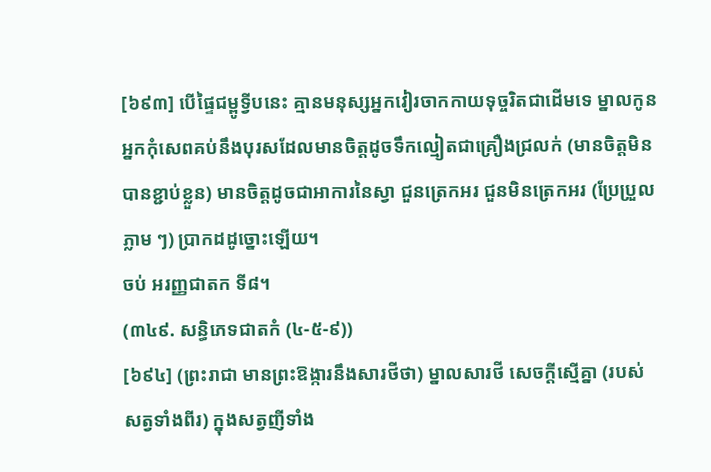[៦៩៣] បើផ្ទៃជម្ពូទ្វីបនេះ គ្មានមនុស្សអ្នកវៀរចាកកាយទុច្ចរិតជាដើមទេ ម្នាលកូន អ្នកកុំសេពគប់នឹងបុរសដែលមានចិត្តដូចទឹកល្មៀតជាគ្រឿងជ្រលក់ (មានចិត្តមិនបានខ្ជាប់ខ្លួន) មានចិត្តដូចជាអាការនៃស្វា ជួនត្រេកអរ ជួនមិនត្រេកអរ (ប្រែប្រួលភ្លាម ៗ) ប្រាកដដូច្នោះឡើយ។
ចប់ អរញ្ញជាតក ទី៨។
(៣៤៩. សន្ធិភេទជាតកំ (៤-៥-៩))
[៦៩៤] (ព្រះរាជា មានព្រះឱង្ការនឹងសារថីថា) ម្នាលសារថី សេចក្ដីស្មើគ្នា (របស់សត្វទាំងពីរ) ក្នុងសត្វញីទាំង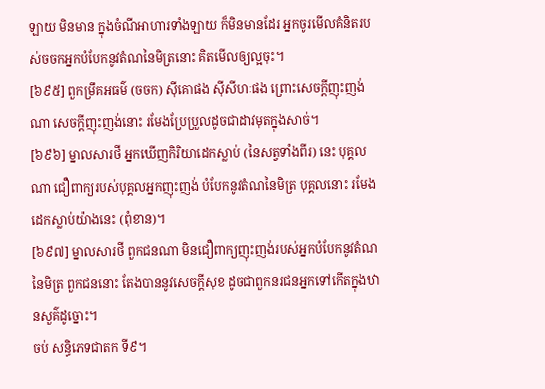ឡាយ មិនមាន ក្នុងចំណីអាហារទាំងឡាយ ក៏មិនមានដែរ អ្នកចូរមើលគំនិតរបស់ចចកអ្នកបំបែកនូវតំណនៃមិត្រនោះ គិតមើលឲ្យល្អចុះ។
[៦៩៥] ពួកម្រឹគអធម៌ (ចចក) ស៊ីគោផង ស៊ីសីហៈផង ព្រោះសេចក្ដីញុះញង់ណា សេចក្ដីញុះញង់នោះ រមែងប្រែប្រួលដូចជាដាវមុតក្នុងសាច់។
[៦៩៦] ម្នាលសារថី អ្នកឃើញកិរិយាដេកស្លាប់ (នៃសត្វទាំងពីរ) នេះ បុគ្គលណា ជឿពាក្យរបស់បុគ្គលអ្នកញុះញង់ បំបែកនូវតំណនៃមិត្រ បុគ្គលនោះ រមែងដេកស្លាប់យ៉ាងនេះ (ពុំខាន)។
[៦៩៧] ម្នាលសារថី ពួកជនណា មិនជឿពាក្យញុះញង់របស់អ្នកបំបែកនូវតំណនៃមិត្រ ពួកជននោះ តែងបាននូវសេចក្ដីសុខ ដូចជាពួកនរជនអ្នកទៅកើតក្នុងឋានសួគ៌ដូច្នោះ។
ចប់ សន្ធិភេទជាតក ទី៩។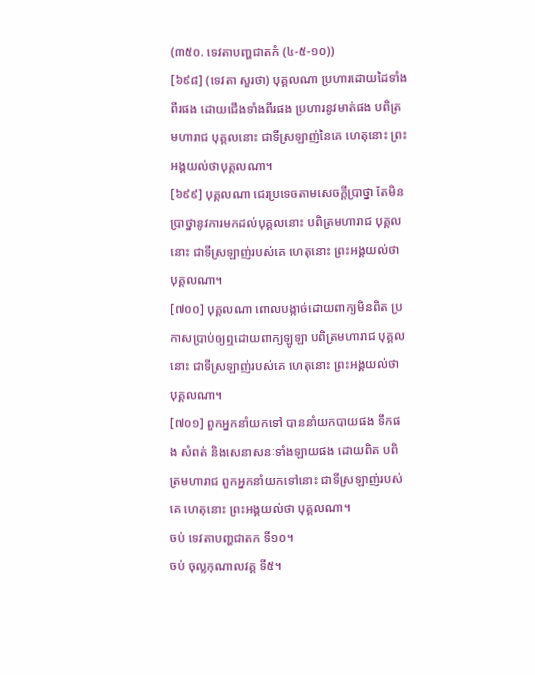(៣៥០. ទេវតាបញ្ហជាតកំ (៤-៥-១០))
[៦៩៨] (ទេវតា សួរថា) បុគ្គលណា ប្រហារដោយដៃទាំងពីរផង ដោយជើងទាំងពីរផង ប្រហារនូវមាត់ផង បពិត្រមហារាជ បុគ្គលនោះ ជាទីស្រឡាញ់នៃគេ ហេតុនោះ ព្រះអង្គយល់ថាបុគ្គលណា។
[៦៩៩] បុគ្គលណា ជេរប្រទេចតាមសេចក្ដីប្រាថ្នា តែមិនប្រាថ្នានូវការមកដល់បុគ្គលនោះ បពិត្រមហារាជ បុគ្គលនោះ ជាទីស្រឡាញ់របស់គេ ហេតុនោះ ព្រះអង្គយល់ថា បុគ្គលណា។
[៧០០] បុគ្គលណា ពោលបង្កាច់ដោយពាក្យមិនពិត ប្រកាសប្រាប់ឲ្យឮដោយពាក្យឡូឡា បពិត្រមហារាជ បុគ្គលនោះ ជាទីស្រឡាញ់របស់គេ ហេតុនោះ ព្រះអង្គយល់ថា បុគ្គលណា។
[៧០១] ពួកអ្នកនាំយកទៅ បាននាំយកបាយផង ទឹកផង សំពត់ និងសេនាសនៈទាំងឡាយផង ដោយពិត បពិត្រមហារាជ ពួកអ្នកនាំយកទៅនោះ ជាទីស្រឡាញ់របស់គេ ហេតុនោះ ព្រះអង្គយល់ថា បុគ្គលណា។
ចប់ ទេវតាបញ្ហជាតក ទី១០។
ចប់ ចុល្លកុណាលវគ្គ ទី៥។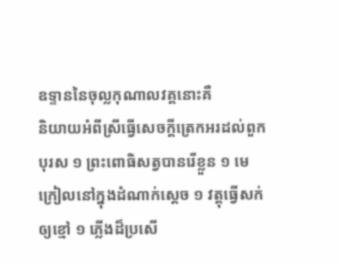ឧទ្ទាននៃចុល្លកុណាលវគ្គនោះគឺ
និយាយអំពីស្រីធ្វើសេចក្ដីត្រេកអរដល់ពួកបុរស ១ ព្រះពោធិសត្វបានរើខ្លួន ១ មេក្រៀលនៅក្នុងដំណាក់ស្ដេច ១ វត្តុធ្វើសក់ឲ្យខ្មៅ ១ ភ្លើងដ៏ប្រសើ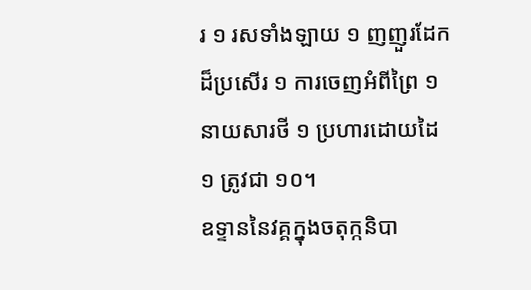រ ១ រសទាំងឡាយ ១ ញញួរដែកដ៏ប្រសើរ ១ ការចេញអំពីព្រៃ ១ នាយសារថី ១ ប្រហារដោយដៃ ១ ត្រូវជា ១០។
ឧទ្ទាននៃវគ្គក្នុងចតុក្កនិបា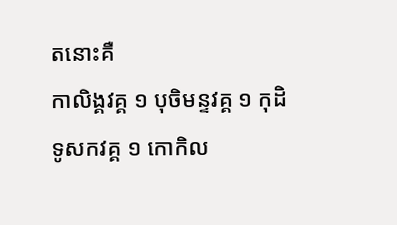តនោះគឺ
កាលិង្គវគ្គ ១ បុចិមន្ទវគ្គ ១ កុដិទូសកវគ្គ ១ កោកិល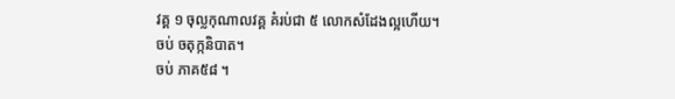វគ្គ ១ ចុល្លកុណាលវគ្គ គំរប់ជា ៥ លោកសំដែងល្អហើយ។
ចប់ ចតុក្កនិបាត។
ចប់ ភាគ៥៨ ។